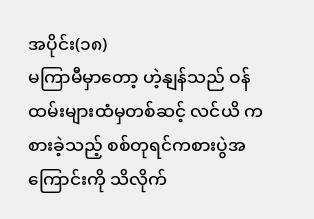အပိုင်း(၁၈)
မကြာမီမှာတော့ ဟဲ့နျန်သည် ဝန်ထမ်းများထံမှတစ်ဆင့် လင်ယိ ကစားခဲ့သည့် စစ်တုရင်ကစားပွဲအကြောင်းကို သိလိုက်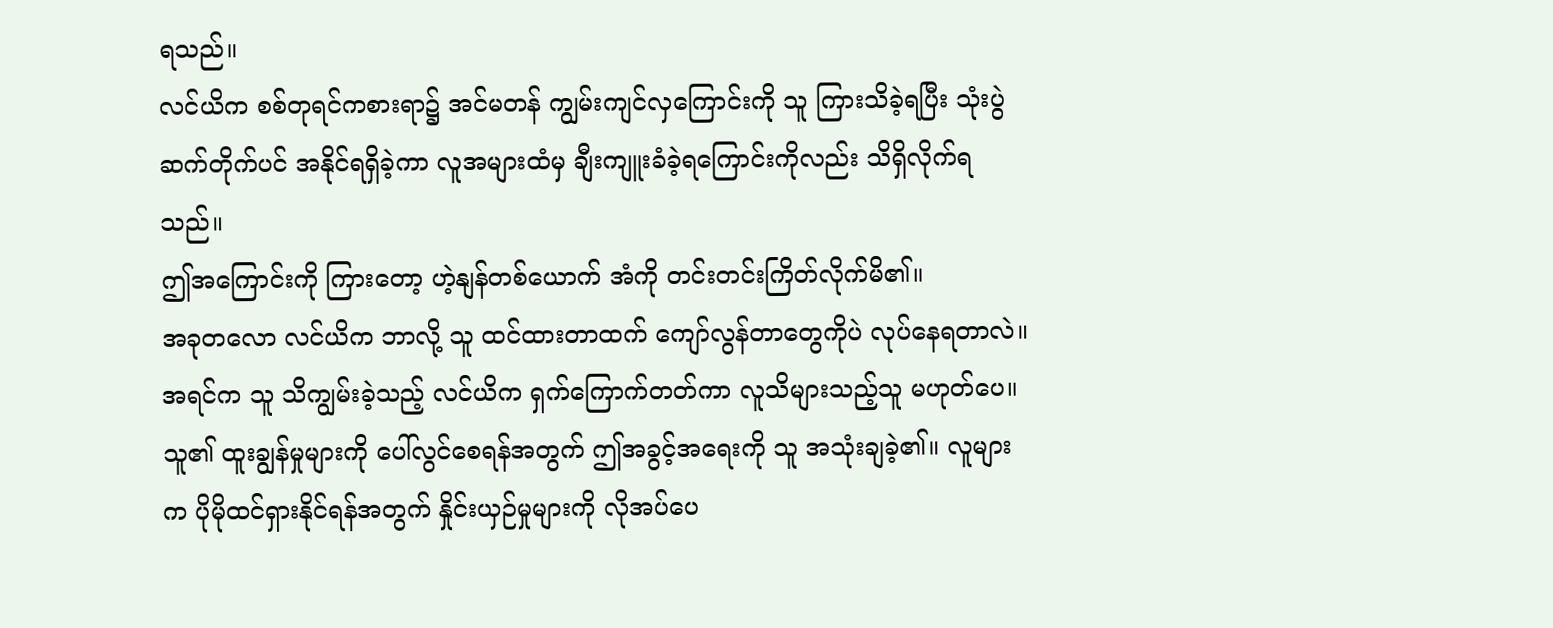ရသည်။
လင်ယိက စစ်တုရင်ကစားရာ၌ အင်မတန် ကျွမ်းကျင်လှကြောင်းကို သူ ကြားသိခဲ့ရပြီး သုံးပွဲဆက်တိုက်ပင် အနိုင်ရရှိခဲ့ကာ လူအများထံမှ ချီးကျူးခံခဲ့ရကြောင်းကိုလည်း သိရှိလိုက်ရသည်။
ဤအကြောင်းကို ကြားတော့ ဟဲ့နျန်တစ်ယောက် အံကို တင်းတင်းကြိတ်လိုက်မိ၏။
အခုတလော လင်ယိက ဘာလို့ သူ ထင်ထားတာထက် ကျော်လွန်တာတွေကိုပဲ လုပ်နေရတာလဲ။
အရင်က သူ သိကျွမ်းခဲ့သည့် လင်ယိက ရှက်ကြောက်တတ်ကာ လူသိများသည့်သူ မဟုတ်ပေ။
သူ၏ ထူးချွန်မှုများကို ပေါ်လွင်စေရန်အတွက် ဤအခွင့်အရေးကို သူ အသုံးချခဲ့၏။ လူများက ပိုမိုထင်ရှားနိုင်ရန်အတွက် နှိုင်းယှဉ်မှုများကို လိုအပ်ပေ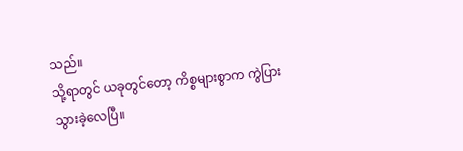သည်။
သို့ရာတွင် ယခုတွင်တော့ ကိစ္စများစွာက ကွဲပြားသွားခဲ့လေပြီ။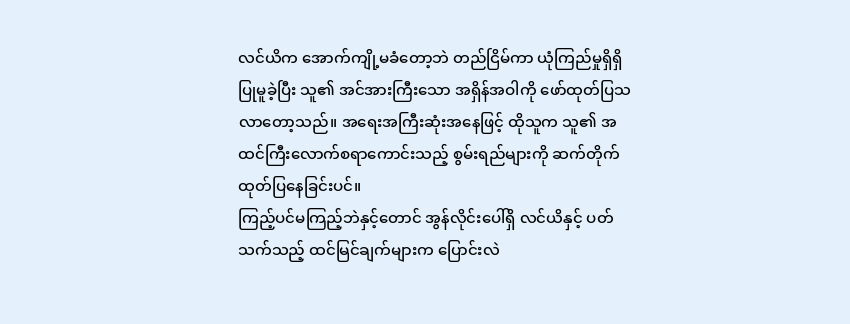လင်ယိက အောက်ကျို့မခံတော့ဘဲ တည်ငြိမ်ကာ ယုံကြည်မှုရှိရှိပြုမူခဲ့ပြီး သူ၏ အင်အားကြီးသော အရှိန်အဝါကို ဖော်ထုတ်ပြသလာတော့သည်။ အရေးအကြီးဆုံးအနေဖြင့် ထိုသူက သူ၏ အထင်ကြီးလောက်စရာကောင်းသည့် စွမ်းရည်များကို ဆက်တိုက် ထုတ်ပြနေခြင်းပင်။
ကြည့်ပင်မကြည့်ဘဲနှင့်တောင် အွန်လိုင်းပေါ်ရှိ လင်ယိနှင့် ပတ်သက်သည့် ထင်မြင်ချက်များက ပြောင်းလဲ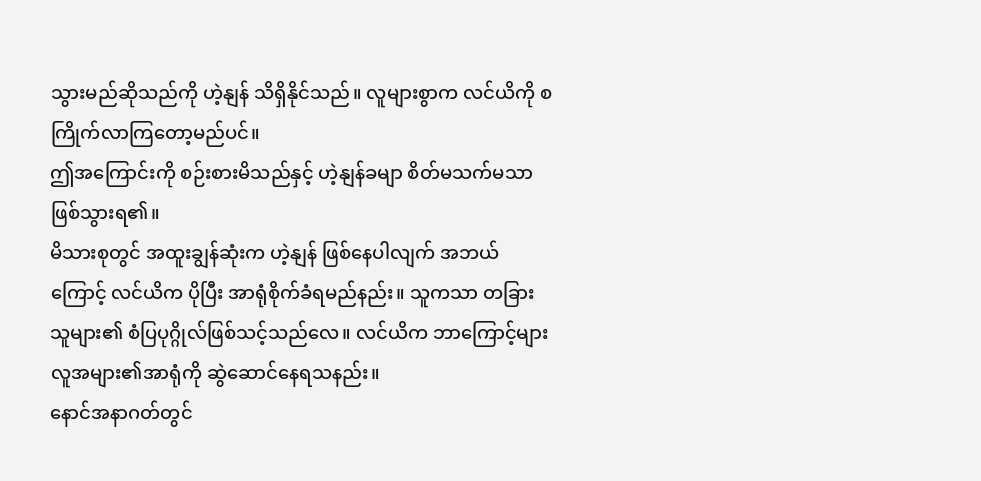သွားမည်ဆိုသည်ကို ဟဲ့နျန် သိရှိနိုင်သည်။ လူများစွာက လင်ယိကို စကြိုက်လာကြတော့မည်ပင်။
ဤအကြောင်းကို စဉ်းစားမိသည်နှင့် ဟဲ့နျန်ခမျာ စိတ်မသက်မသာဖြစ်သွားရ၏။
မိသားစုတွင် အထူးချွန်ဆုံးက ဟဲ့နျန် ဖြစ်နေပါလျက် အဘယ်ကြောင့် လင်ယိက ပိုပြီး အာရုံစိုက်ခံရမည်နည်း။ သူကသာ တခြားသူများ၏ စံပြပုဂ္ဂိုလ်ဖြစ်သင့်သည်လေ။ လင်ယိက ဘာကြောင့်များ လူအများ၏အာရုံကို ဆွဲဆောင်နေရသနည်း။
နောင်အနာဂတ်တွင်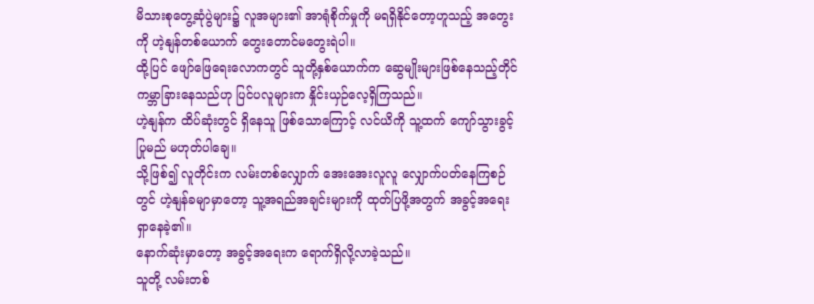မိသားစုတွေ့ဆုံပွဲများ၌ လူအများ၏ အာရုံစိုက်မှုကို မရရှိနိုင်တော့ဟူသည့် အတွေးကို ဟဲ့နျန်တစ်ယောက် တွေးတောင်မတွေးရဲပါ။
ထို့ပြင် ဖျော်ဖြေရေးလောကတွင် သူတို့နှစ်ယောက်က ဆွေမျိုးများဖြစ်နေသည့်တိုင် ကမ္ဘာခြားနေသည်ဟု ပြင်ပလူများက နှိုင်းယှဉ်လေ့ရှိကြသည်။
ဟဲ့နျန်က ထိပ်ဆုံးတွင် ရှိနေသူ ဖြစ်သောကြောင့် လင်ယိကို သူ့ထက် ကျော်သွားခွင့်ပြုမည် မဟုတ်ပါချေ။
သို့ဖြစ်၍ လူတိုင်းက လမ်းတစ်လျှောက် အေးအေးလူလူ လျှောက်ပတ်နေကြစဉ်တွင် ဟဲ့နျန်ခမျာမှာတော့ သူ့အရည်အချင်းများကို ထုတ်ပြဖို့အတွက် အခွင့်အရေးရှာနေခဲ့၏။
နောက်ဆုံးမှာတော့ အခွင့်အရေးက ရောက်ရှိလို့လာခဲ့သည်။
သူတို့ လမ်းတစ်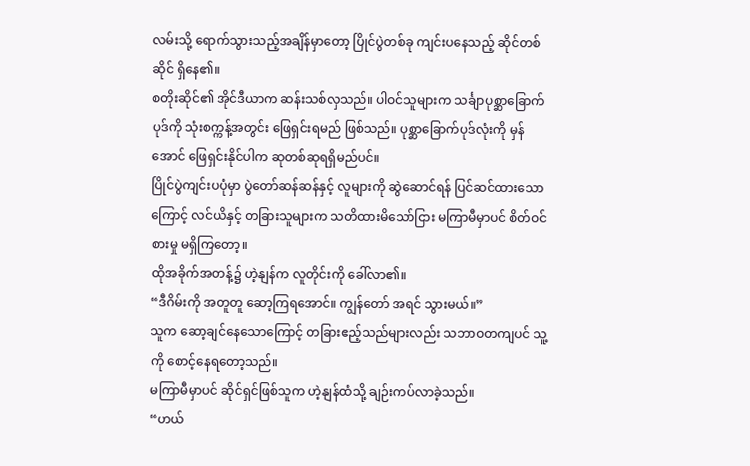လမ်းသို့ ရောက်သွားသည့်အချိန်မှာတော့ ပြိုင်ပွဲတစ်ခု ကျင်းပနေသည့် ဆိုင်တစ်ဆိုင် ရှိနေ၏။
စတိုးဆိုင်၏ အိုင်ဒီယာက ဆန်းသစ်လှသည်။ ပါဝင်သူများက သင်္ချာပုစ္ဆာခြောက်ပုဒ်ကို သုံးစက္ကန့်အတွင်း ဖြေရှင်းရမည် ဖြစ်သည်။ ပုစ္ဆာခြောက်ပုဒ်လုံးကို မှန်အောင် ဖြေရှင်းနိုင်ပါက ဆုတစ်ဆုရရှိမည်ပင်။
ပြိုင်ပွဲကျင်းပပုံမှာ ပွဲတော်ဆန်ဆန်နှင့် လူများကို ဆွဲဆောင်ရန် ပြင်ဆင်ထားသောကြောင့် လင်ယိနှင့် တခြားသူများက သတိထားမိသော်ငြား မကြာမီမှာပင် စိတ်ဝင်စားမှု မရှိကြတော့။
ထိုအခိုက်အတန့်၌ ဟဲ့နျန်က လူတိုင်းကို ခေါ်လာ၏။
“ဒီဂိမ်းကို အတူတူ ဆော့ကြရအောင်။ ကျွန်တော် အရင် သွားမယ်။”
သူက ဆော့ချင်နေသောကြောင့် တခြားဧည့်သည်များလည်း သဘာဝတကျပင် သူ့ကို စောင့်နေရတော့သည်။
မကြာမီမှာပင် ဆိုင်ရှင်ဖြစ်သူက ဟဲ့နျန်ထံသို့ ချဉ်းကပ်လာခဲ့သည်။
“ဟယ်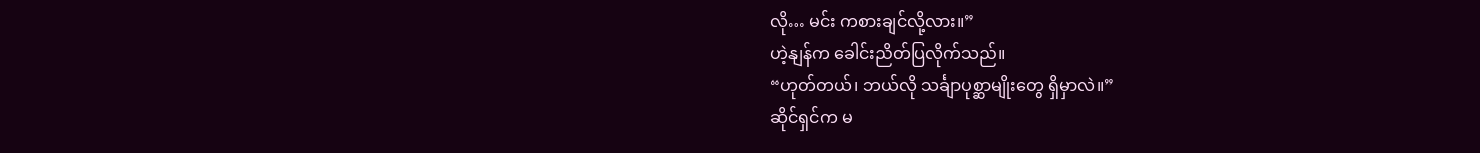လို… မင်း ကစားချင်လို့လား။”
ဟဲ့နျန်က ခေါင်းညိတ်ပြလိုက်သည်။
“ဟုတ်တယ်၊ ဘယ်လို သင်္ချာပုစ္ဆာမျိုးတွေ ရှိမှာလဲ။”
ဆိုင်ရှင်က မ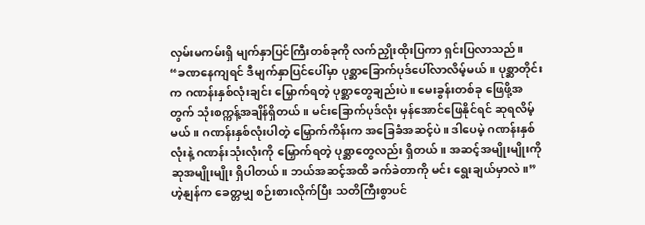လှမ်းမကမ်းရှိ မျက်နှာပြင်ကြီးတစ်ခုကို လက်ညှိုးထိုးပြကာ ရှင်းပြလာသည်။
“ခဏနေကျရင် ဒီမျက်နှာပြင်ပေါ်မှာ ပုစ္ဆာခြောက်ပုဒ်ပေါ်လာလိမ့်မယ်။ ပုစ္ဆာတိုင်းက ဂဏန်းနှစ်လုံးချင်း မြှောက်ရတဲ့ ပုစ္ဆာတွေချည်းပဲ။ မေးခွန်းတစ်ခု ဖြေဖို့အတွက် သုံးစက္ကန့်အချိန်ရှိတယ်။ မင်းခြောက်ပုဒ်လုံး မှန်အောင်ဖြေနိုင်ရင် ဆုရလိမ့်မယ်။ ဂဏန်းနှစ်လုံးပါတဲ့ မြှောက်ကိန်းက အခြေခံအဆင့်ပဲ။ ဒါပေမဲ့ ဂဏန်းနှစ်လုံးနဲ့ ဂဏန်းသုံးလုံးကို မြှောက်ရတဲ့ ပုစ္ဆာတွေလည်း ရှိတယ်။ အဆင့်အမျိုးမျိုးကို ဆုအမျိုးမျိုး ရှိပါတယ်။ ဘယ်အဆင့်အထိ ခက်ခဲတာကို မင်း ရွေးချယ်မှာလဲ။”
ဟဲ့နျန်က ခေတ္တမျှ စဉ်းစားလိုက်ပြီး သတိကြီးစွာပင်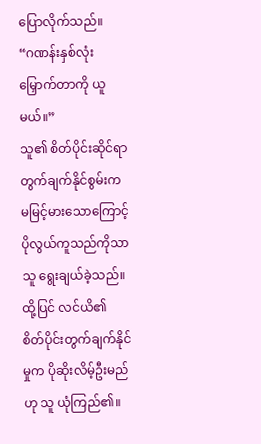ပြောလိုက်သည်။
“ဂဏန်းနှစ်လုံးမြှောက်တာကို ယူမယ်။”
သူ၏ စိတ်ပိုင်းဆိုင်ရာတွက်ချက်နိုင်စွမ်းက မမြင့်မားသောကြောင့် ပိုလွယ်ကူသည်ကိုသာ သူ ရွေးချယ်ခဲ့သည်။
ထို့ပြင် လင်ယိ၏ စိတ်ပိုင်းတွက်ချက်နိုင်မှုက ပိုဆိုးလိမ့်ဦးမည်ဟု သူ ယုံကြည်၏။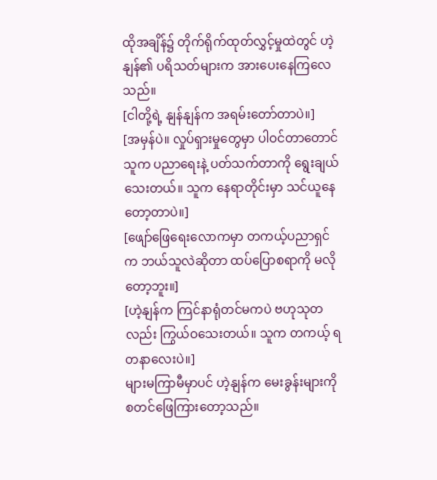ထိုအချိန်၌ တိုက်ရိုက်ထုတ်လွှင့်မှုထဲတွင် ဟဲ့နျန်၏ ပရိသတ်များက အားပေးနေကြလေသည်။
[ငါတို့ရဲ့ နျန်နျန်က အရမ်းတော်တာပဲ။]
[အမှန်ပဲ။ လှုပ်ရှားမှုတွေမှာ ပါဝင်တာတောင် သူက ပညာရေးနဲ့ ပတ်သက်တာကို ရွေးချယ်သေးတယ်။ သူက နေရာတိုင်းမှာ သင်ယူနေတော့တာပဲ။]
[ဖျော်ဖြေရေးလောကမှာ တကယ့်ပညာရှင်က ဘယ်သူလဲဆိုတာ ထပ်ပြောစရာကို မလိုတော့ဘူး။]
[ဟဲ့နျန်က ကြင်နာရုံတင်မကပဲ ဗဟုသုတလည်း ကြွယ်ဝသေးတယ်။ သူက တကယ့် ရတနာလေးပဲ။]
များမကြာမီမှာပင် ဟဲ့နျန်က မေးခွန်းများကို စတင်ဖြေကြားတော့သည်။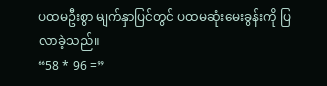ပထမဦးစွာ မျက်နှာပြင်တွင် ပထမဆုံးမေးခွန်းကို ပြလာခဲ့သည်။
“58 * 96 =”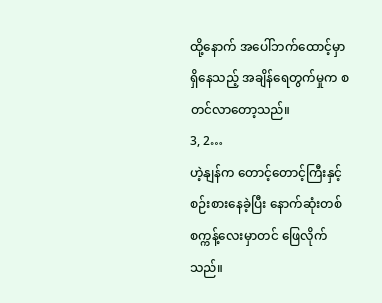ထို့နောက် အပေါ်ဘက်ထောင့်မှာ ရှိနေသည့် အချိန်ရေတွက်မှုက စတင်လာတော့သည်။
3, 2…
ဟဲ့နျန်က တောင့်တောင့်ကြီးနှင့် စဉ်းစားနေခဲ့ပြီး နောက်ဆုံးတစ်စက္ကန့်လေးမှာတင် ဖြေလိုက်သည်။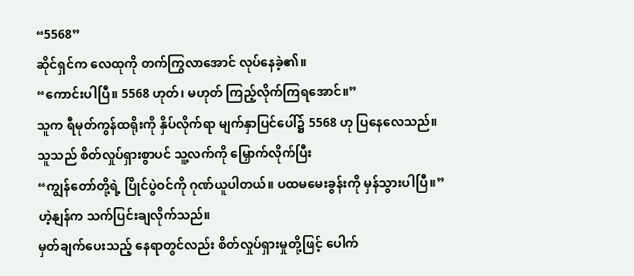“5568”
ဆိုင်ရှင်က လေထုကို တက်ကြွလာအောင် လုပ်နေခဲ့၏။
“ကောင်းပါပြီ။ 5568 ဟုတ်၊ မဟုတ် ကြည့်လိုက်ကြရအောင်။”
သူက ရီမုတ်ကွန်ထရိုးကို နှိပ်လိုက်ရာ မျက်နှာပြင်ပေါ်၌ 5568 ဟု ပြနေလေသည်။
သူသည် စိတ်လှုပ်ရှားစွာပင် သူ့လက်ကို မြှောက်လိုက်ပြီး
“ကျွန်တော်တို့ရဲ့ ပြိုင်ပွဲဝင်ကို ဂုဏ်ယူပါတယ်။ ပထမမေးခွန်းကို မှန်သွားပါပြီ။”
ဟဲ့နျန်က သက်ပြင်းချလိုက်သည်။
မှတ်ချက်ပေးသည့် နေရာတွင်လည်း စိတ်လှုပ်ရှားမှုတို့ဖြင့် ပေါက်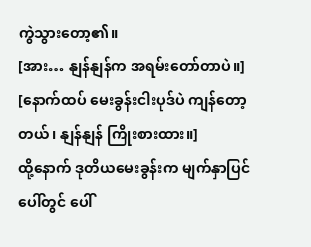ကွဲသွားတော့၏။
[အား… နျန်နျန်က အရမ်းတော်တာပဲ။]
[နောက်ထပ် မေးခွန်းငါးပုဒ်ပဲ ကျန်တော့တယ်၊ နျန်နျန် ကြိုးစားထား။]
ထို့နောက် ဒုတိယမေးခွန်းက မျက်နှာပြင်ပေါ်တွင် ပေါ်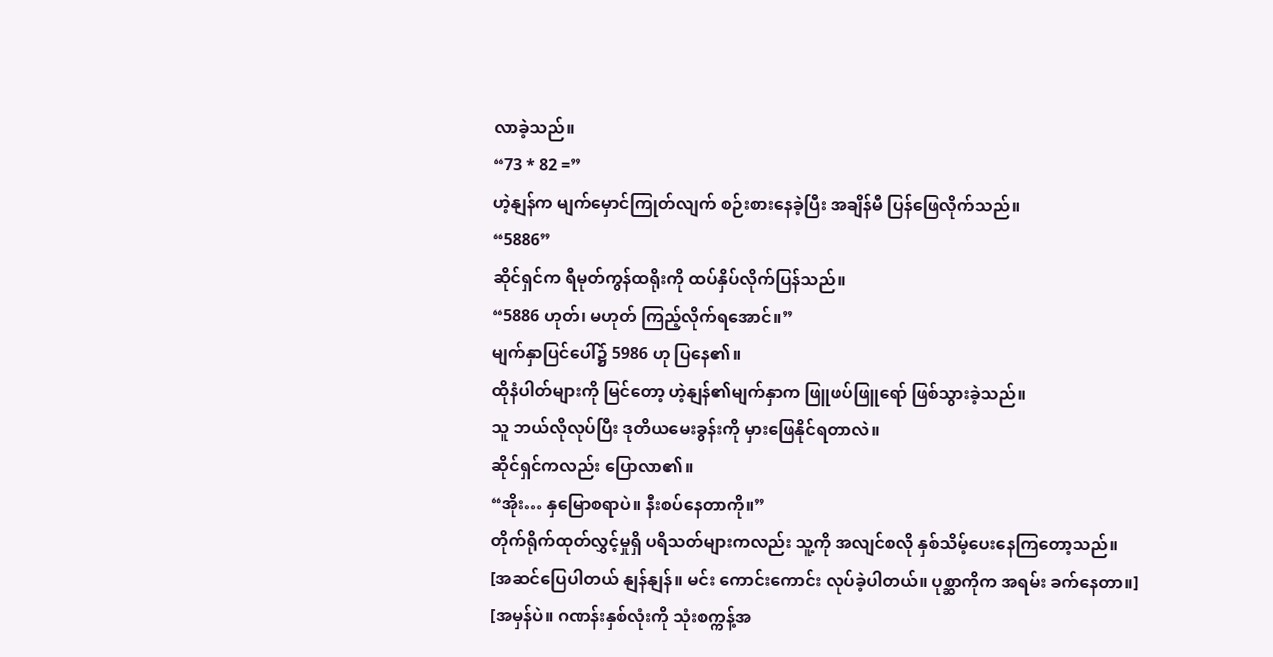လာခဲ့သည်။
“73 * 82 =”
ဟဲ့နျန်က မျက်မှောင်ကြုတ်လျက် စဉ်းစားနေခဲ့ပြီး အချိန်မီ ပြန်ဖြေလိုက်သည်။
“5886”
ဆိုင်ရှင်က ရီမုတ်ကွန်ထရိုးကို ထပ်နှိပ်လိုက်ပြန်သည်။
“5886 ဟုတ်၊ မဟုတ် ကြည့်လိုက်ရအောင်။”
မျက်နှာပြင်ပေါ်၌ 5986 ဟု ပြနေ၏။
ထိုနံပါတ်များကို မြင်တော့ ဟဲ့နျန်၏မျက်နှာက ဖြူဖပ်ဖြူရော် ဖြစ်သွားခဲ့သည်။
သူ ဘယ်လိုလုပ်ပြီး ဒုတိယမေးခွန်းကို မှားဖြေနိုင်ရတာလဲ။
ဆိုင်ရှင်ကလည်း ပြောလာ၏။
“အိုး… နှမြောစရာပဲ။ နီးစပ်နေတာကို။”
တိုက်ရိုက်ထုတ်လွှင့်မှုရှိ ပရိသတ်များကလည်း သူ့ကို အလျင်စလို နှစ်သိမ့်ပေးနေကြတော့သည်။
[အဆင်ပြေပါတယ် နျန်နျန်။ မင်း ကောင်းကောင်း လုပ်ခဲ့ပါတယ်။ ပုစ္ဆာကိုက အရမ်း ခက်နေတာ။]
[အမှန်ပဲ။ ဂဏန်းနှစ်လုံးကို သုံးစက္ကန့်အ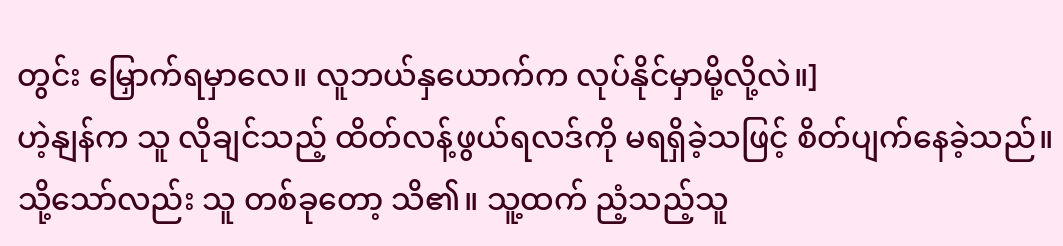တွင်း မြှောက်ရမှာလေ။ လူဘယ်နှယောက်က လုပ်နိုင်မှာမို့လို့လဲ။]
ဟဲ့နျန်က သူ လိုချင်သည့် ထိတ်လန့်ဖွယ်ရလဒ်ကို မရရှိခဲ့သဖြင့် စိတ်ပျက်နေခဲ့သည်။
သို့သော်လည်း သူ တစ်ခုတော့ သိ၏။ သူ့ထက် ညံ့သည့်သူ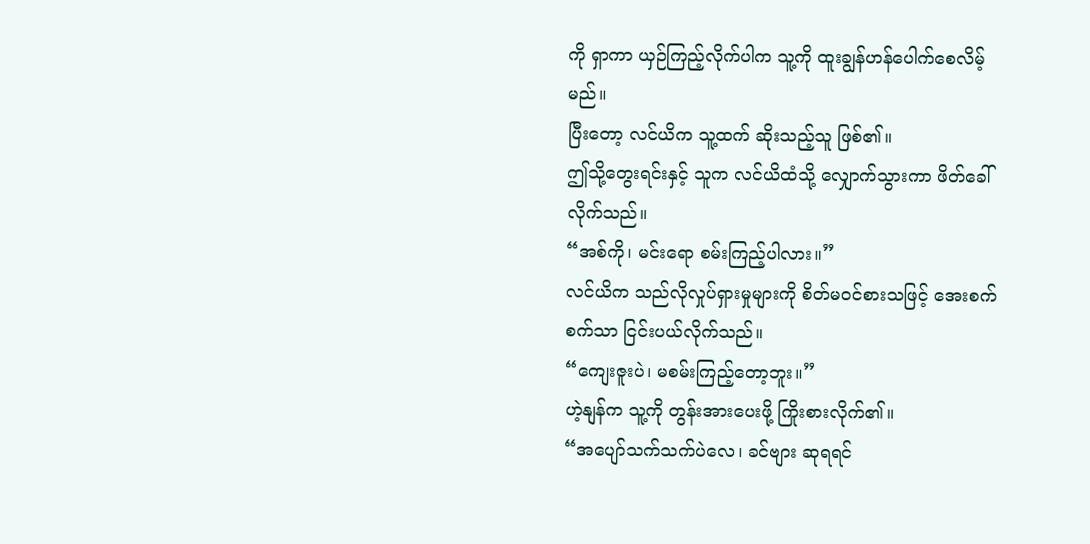ကို ရှာကာ ယှဉ်ကြည့်လိုက်ပါက သူ့ကို ထူးချွန်ဟန်ပေါက်စေလိမ့်မည်။
ပြီးတော့ လင်ယိက သူ့ထက် ဆိုးသည့်သူ ဖြစ်၏။
ဤသို့တွေးရင်းနှင့် သူက လင်ယိထံသို့ လျှောက်သွားကာ ဖိတ်ခေါ်လိုက်သည်။
“အစ်ကို၊ မင်းရော စမ်းကြည့်ပါလား။”
လင်ယိက သည်လိုလှုပ်ရှားမှုများကို စိတ်မဝင်စားသဖြင့် အေးစက်စက်သာ ငြင်းပယ်လိုက်သည်။
“ကျေးဇူးပဲ၊ မစမ်းကြည့်တော့ဘူး။”
ဟဲ့နျန်က သူ့ကို တွန်းအားပေးဖို့ ကြိုးစားလိုက်၏။
“အပျော်သက်သက်ပဲလေ၊ ခင်ဗျား ဆုရရင်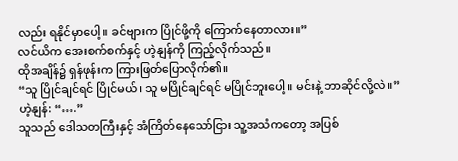လည်း ရနိုင်မှာပေါ့။ ခင်ဗျားက ပြိုင်ဖို့ကို ကြောက်နေတာလား။”
လင်ယိက အေးစက်စက်နှင့် ဟဲ့နျန်ကို ကြည့်လိုက်သည်။
ထိုအချိန်၌ ရှန်ဖုန်းက ကြားဖြတ်ပြောလိုက်၏။
“သူ ပြိုင်ချင်ရင် ပြိုင်မယ်၊ သူ မပြိုင်ချင်ရင် မပြိုင်ဘူးပေါ့။ မင်းနဲ့ ဘာဆိုင်လို့လဲ။”
ဟဲ့နျန်: “….”
သူသည် ဒေါသတကြီးနှင့် အံကြိတ်နေသော်ငြား သူ့အသံကတော့ အပြစ်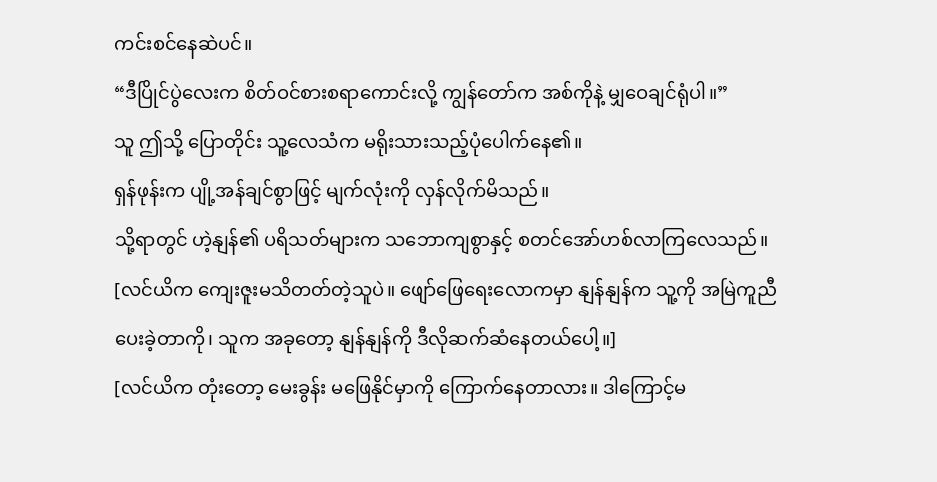ကင်းစင်နေဆဲပင်။
“ဒီပြိုင်ပွဲလေးက စိတ်ဝင်စားစရာကောင်းလို့ ကျွန်တော်က အစ်ကိုနဲ့ မျှဝေချင်ရုံပါ။”
သူ ဤသို့ ပြောတိုင်း သူ့လေသံက မရိုးသားသည့်ပုံပေါက်နေ၏။
ရှန်ဖုန်းက ပျို့အန်ချင်စွာဖြင့် မျက်လုံးကို လှန်လိုက်မိသည်။
သို့ရာတွင် ဟဲ့နျန်၏ ပရိသတ်များက သဘောကျစွာနှင့် စတင်အော်ဟစ်လာကြလေသည်။
[လင်ယိက ကျေးဇူးမသိတတ်တဲ့သူပဲ။ ဖျော်ဖြေရေးလောကမှာ နျန်နျန်က သူ့ကို အမြဲကူညီပေးခဲ့တာကို၊ သူက အခုတော့ နျန်နျန်ကို ဒီလိုဆက်ဆံနေတယ်ပေါ့။]
[လင်ယိက တုံးတော့ မေးခွန်း မဖြေနိုင်မှာကို ကြောက်နေတာလား။ ဒါကြောင့်မ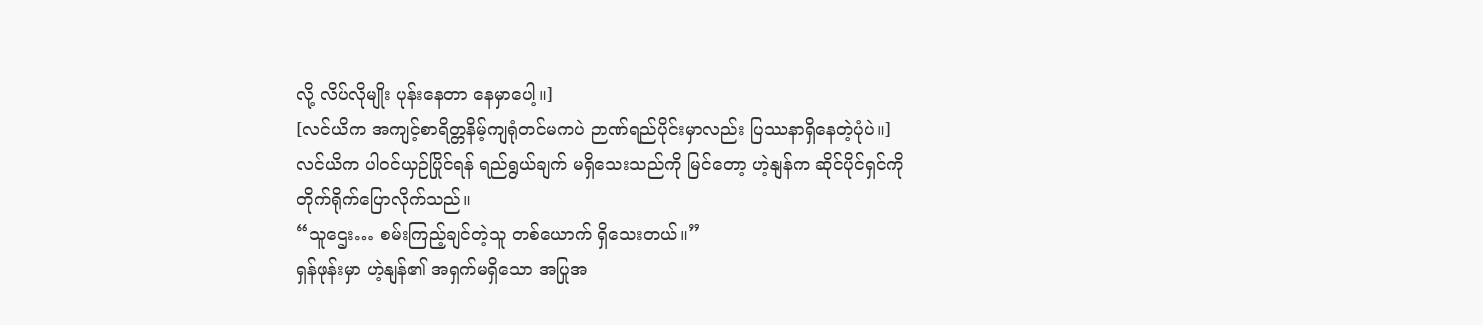လို့ လိပ်လိုမျိုး ပုန်းနေတာ နေမှာပေါ့။]
[လင်ယိက အကျင့်စာရိတ္တနိမ့်ကျရုံတင်မကပဲ ဉာဏ်ရည်ပိုင်းမှာလည်း ပြဿနာရှိနေတဲ့ပုံပဲ။]
လင်ယိက ပါဝင်ယှဉ်ပြိုင်ရန် ရည်ရွယ်ချက် မရှိသေးသည်ကို မြင်တော့ ဟဲ့နျန်က ဆိုင်ပိုင်ရှင်ကို တိုက်ရိုက်ပြောလိုက်သည်။
“သူဌေး… စမ်းကြည့်ချင်တဲ့သူ တစ်ယောက် ရှိသေးတယ်။”
ရှန်ဖုန်းမှာ ဟဲ့နျန်၏ အရှက်မရှိသော အပြုအ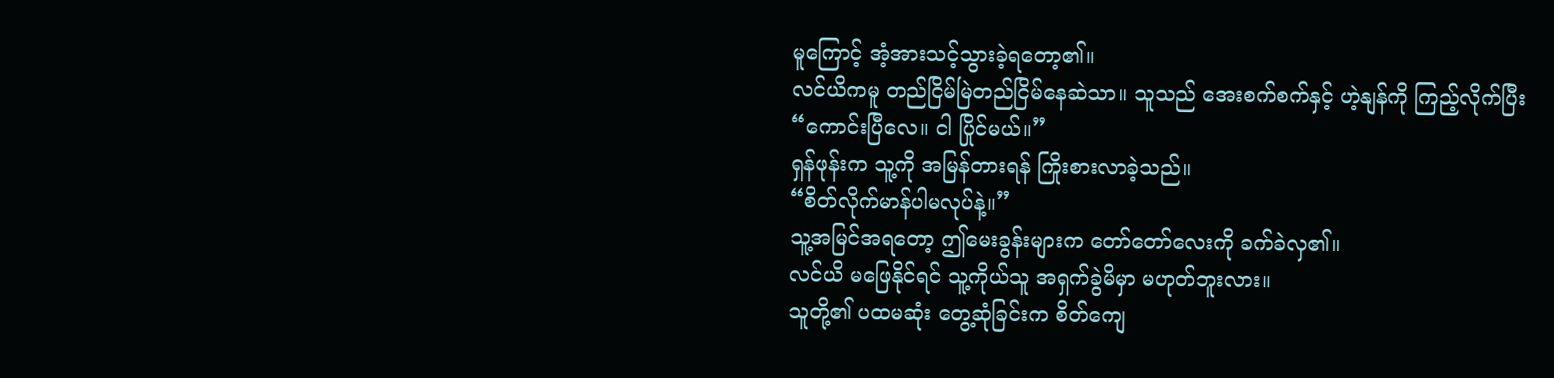မူကြောင့် အံ့အားသင့်သွားခဲ့ရတော့၏။
လင်ယိကမူ တည်ငြိမ်မြဲတည်ငြိမ်နေဆဲသာ။ သူသည် အေးစက်စက်နှင့် ဟဲ့နျန်ကို ကြည့်လိုက်ပြီး
“ကောင်းပြီလေ။ ငါ ပြိုင်မယ်။”
ရှန်ဖုန်းက သူ့ကို အမြန်တားရန် ကြိုးစားလာခဲ့သည်။
“စိတ်လိုက်မာန်ပါမလုပ်နဲ့။”
သူ့အမြင်အရတော့ ဤမေးခွန်းများက တော်တော်လေးကို ခက်ခဲလှ၏။
လင်ယိ မဖြေနိုင်ရင် သူ့ကိုယ်သူ အရှက်ခွဲမိမှာ မဟုတ်ဘူးလား။
သူတို့၏ ပထမဆုံး တွေ့ဆုံခြင်းက စိတ်ကျေ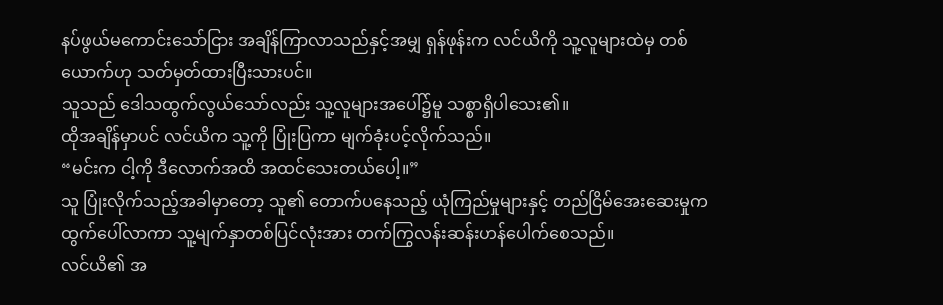နပ်ဖွယ်မကောင်းသော်ငြား အချိန်ကြာလာသည်နှင့်အမျှ ရှန်ဖုန်းက လင်ယိကို သူ့လူများထဲမှ တစ်ယောက်ဟု သတ်မှတ်ထားပြီးသားပင်။
သူသည် ဒေါသထွက်လွယ်သော်လည်း သူ့လူများအပေါ်၌မူ သစ္စာရှိပါသေး၏။
ထိုအချိန်မှာပင် လင်ယိက သူ့ကို ပြုံးပြကာ မျက်ခုံးပင့်လိုက်သည်။
“မင်းက ငါ့ကို ဒီလောက်အထိ အထင်သေးတယ်ပေါ့။”
သူ ပြုံးလိုက်သည့်အခါမှာတော့ သူ၏ တောက်ပနေသည့် ယုံကြည်မှုများနှင့် တည်ငြိမ်အေးဆေးမှုက ထွက်ပေါ်လာကာ သူ့မျက်နှာတစ်ပြင်လုံးအား တက်ကြွလန်းဆန်းဟန်ပေါက်စေသည်။
လင်ယိ၏ အ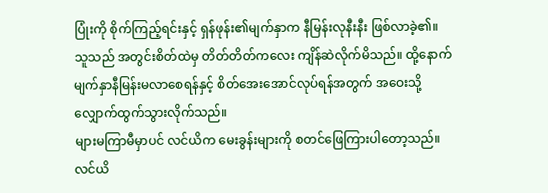ပြုံးကို စိုက်ကြည့်ရင်းနှင့် ရှန်ဖုန်း၏မျက်နှာက နီမြန်းလုနီးနီး ဖြစ်လာခဲ့၏။
သူသည် အတွင်းစိတ်ထဲမှ တိတ်တိတ်ကလေး ကျိန်ဆဲလိုက်မိသည်။ ထို့နောက် မျက်နှာနီမြန်းမလာစေရန်နှင့် စိတ်အေးအောင်လုပ်ရန်အတွက် အဝေးသို့ လျှောက်ထွက်သွားလိုက်သည်။
များမကြာမီမှာပင် လင်ယိက မေးခွန်းများကို စတင်ဖြေကြားပါတော့သည်။
လင်ယိ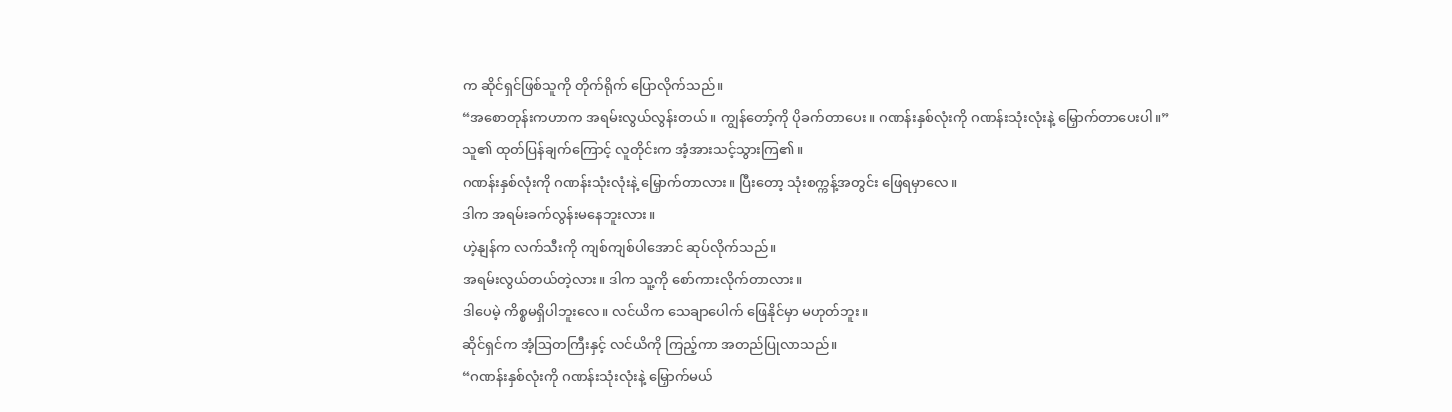က ဆိုင်ရှင်ဖြစ်သူကို တိုက်ရိုက် ပြောလိုက်သည်။
“အစောတုန်းကဟာက အရမ်းလွယ်လွန်းတယ်။ ကျွန်တော့်ကို ပိုခက်တာပေး။ ဂဏန်းနှစ်လုံးကို ဂဏန်းသုံးလုံးနဲ့ မြှောက်တာပေးပါ။”
သူ၏ ထုတ်ပြန်ချက်ကြောင့် လူတိုင်းက အံ့အားသင့်သွားကြ၏။
ဂဏန်းနှစ်လုံးကို ဂဏန်းသုံးလုံးနဲ့ မြှောက်တာလား။ ပြီးတော့ သုံးစက္ကန့်အတွင်း ဖြေရမှာလေ။
ဒါက အရမ်းခက်လွန်းမနေဘူးလား။
ဟဲ့နျန်က လက်သီးကို ကျစ်ကျစ်ပါအောင် ဆုပ်လိုက်သည်။
အရမ်းလွယ်တယ်တဲ့လား။ ဒါက သူ့ကို စော်ကားလိုက်တာလား။
ဒါပေမဲ့ ကိစ္စမရှိပါဘူးလေ။ လင်ယိက သေချာပေါက် ဖြေနိုင်မှာ မဟုတ်ဘူး။
ဆိုင်ရှင်က အံ့ဩတကြီးနှင့် လင်ယိကို ကြည့်ကာ အတည်ပြုလာသည်။
“ဂဏန်းနှစ်လုံးကို ဂဏန်းသုံးလုံးနဲ့ မြှောက်မယ်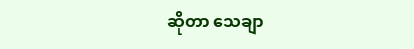ဆိုတာ သေချာ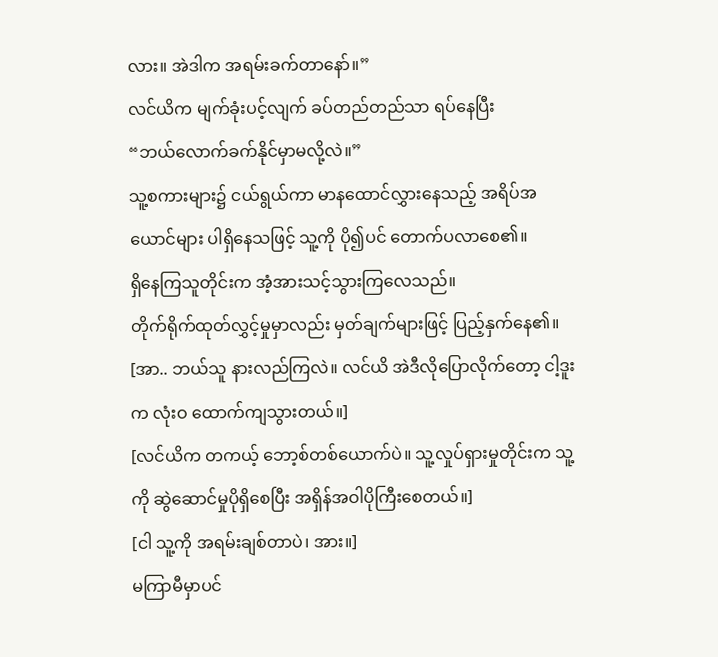လား။ အဲဒါက အရမ်းခက်တာနော်။”
လင်ယိက မျက်ခုံးပင့်လျက် ခပ်တည်တည်သာ ရပ်နေပြီး
“ဘယ်လောက်ခက်နိုင်မှာမလို့လဲ။”
သူ့စကားများ၌ ငယ်ရွယ်ကာ မာနထောင်လွှားနေသည့် အရိပ်အယောင်များ ပါရှိနေသဖြင့် သူ့ကို ပို၍ပင် တောက်ပလာစေ၏။
ရှိနေကြသူတိုင်းက အံ့အားသင့်သွားကြလေသည်။
တိုက်ရိုက်ထုတ်လွှင့်မှုမှာလည်း မှတ်ချက်များဖြင့် ပြည့်နှက်နေ၏။
[အာ.. ဘယ်သူ နားလည်ကြလဲ။ လင်ယိ အဲဒီလိုပြောလိုက်တော့ ငါ့ဒူးက လုံးဝ ထောက်ကျသွားတယ်။]
[လင်ယိက တကယ့် ဘော့စ်တစ်ယောက်ပဲ။ သူ့လှုပ်ရှားမှုတိုင်းက သူ့ကို ဆွဲဆောင်မှုပိုရှိစေပြီး အရှိန်အဝါပိုကြီးစေတယ်။]
[ငါ သူ့ကို အရမ်းချစ်တာပဲ၊ အား။]
မကြာမီမှာပင်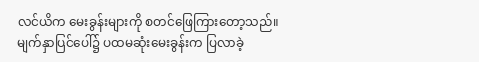လင်ယိက မေးခွန်းများကို စတင်ဖြေကြားတော့သည်။
မျက်နှာပြင်ပေါ်၌ ပထမဆုံးမေးခွန်းက ပြလာခဲ့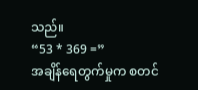သည်။
“53 * 369 =”
အချိန်ရေတွက်မှုက စတင်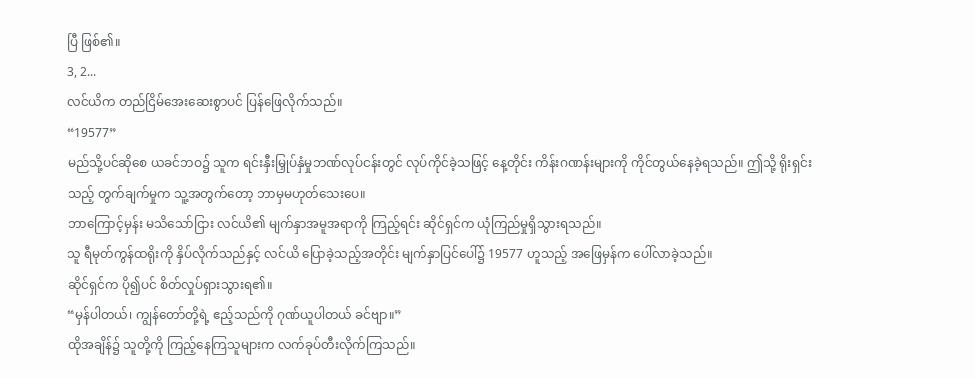ပြီ ဖြစ်၏။
3, 2...
လင်ယိက တည်ငြိမ်အေးဆေးစွာပင် ပြန်ဖြေလိုက်သည်။
“19577”
မည်သို့ပင်ဆိုစေ ယခင်ဘဝ၌ သူက ရင်းနှီးမြှုပ်နှံမှုဘဏ်လုပ်ငန်းတွင် လုပ်ကိုင်ခဲ့သဖြင့် နေ့တိုင်း ကိန်းဂဏန်းများကို ကိုင်တွယ်နေခဲ့ရသည်။ ဤသို့ ရိုးရှင်းသည့် တွက်ချက်မှုက သူ့အတွက်တော့ ဘာမှမဟုတ်သေးပေ။
ဘာကြောင့်မှန်း မသိသော်ငြား လင်ယိ၏ မျက်နှာအမူအရာကို ကြည့်ရင်း ဆိုင်ရှင်က ယုံကြည်မှုရှိသွားရသည်။
သူ ရီမုတ်ကွန်ထရိုးကို နှိပ်လိုက်သည်နှင့် လင်ယိ ပြောခဲ့သည့်အတိုင်း မျက်နှာပြင်ပေါ်၌ 19577 ဟူသည့် အဖြေမှန်က ပေါ်လာခဲ့သည်။
ဆိုင်ရှင်က ပို၍ပင် စိတ်လှုပ်ရှားသွားရ၏။
“မှန်ပါတယ်၊ ကျွန်တော်တို့ရဲ့ ဧည့်သည်ကို ဂုဏ်ယူပါတယ် ခင်ဗျာ။”
ထိုအချိန်၌ သူတို့ကို ကြည့်နေကြသူများက လက်ခုပ်တီးလိုက်ကြသည်။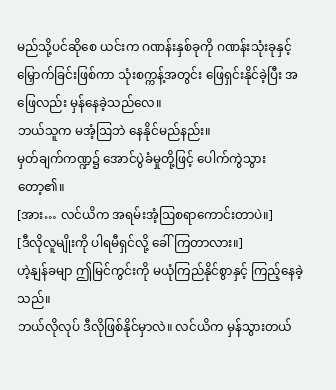မည်သို့ပင်ဆိုစေ ယင်းက ဂဏန်းနှစ်ခုကို ဂဏန်းသုံးခုနှင့် မြှောက်ခြင်းဖြစ်ကာ သုံးစက္ကန့်အတွင်း ဖြေရှင်းနိုင်ခဲ့ပြီး အဖြေလည်း မှန်နေခဲ့သည်လေ။
ဘယ်သူက မအံ့ဩဘဲ နေနိုင်မည်နည်း။
မှတ်ချက်ကဏ္ဍ၌ အောင်ပွဲခံမှုတို့ဖြင့် ပေါက်ကွဲသွားတော့၏။
[အား… လင်ယိက အရမ်းအံ့ဩစရာကောင်းတာပဲ။]
[ဒီလိုလူမျိုးကို ပါရမီရှင်လို့ ခေါ်ကြတာလား။]
ဟဲ့နျန်ခမျာ ဤမြင်ကွင်းကို မယုံကြည်နိုင်စွာနှင့် ကြည့်နေခဲ့သည်။
ဘယ်လိုလုပ် ဒီလိုဖြစ်နိုင်မှာလဲ။ လင်ယိက မှန်သွားတယ်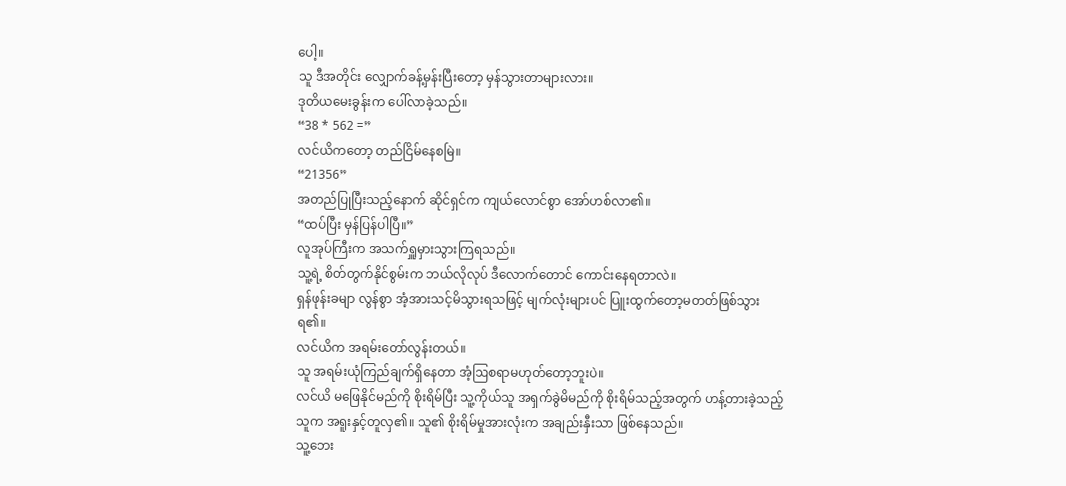ပေါ့။
သူ ဒီအတိုင်း လျှောက်ခန့်မှန်းပြီးတော့ မှန်သွားတာများလား။
ဒုတိယမေးခွန်းက ပေါ်လာခဲ့သည်။
“38 * 562 =”
လင်ယိကတော့ တည်ငြိမ်နေစမြဲ။
“21356”
အတည်ပြုပြီးသည့်နောက် ဆိုင်ရှင်က ကျယ်လောင်စွာ အော်ဟစ်လာ၏။
“ထပ်ပြီး မှန်ပြန်ပါပြီ။”
လူအုပ်ကြီးက အသက်ရှူမှားသွားကြရသည်။
သူ့ရဲ့ စိတ်တွက်နိုင်စွမ်းက ဘယ်လိုလုပ် ဒီလောက်တောင် ကောင်းနေရတာလဲ။
ရှန်ဖုန်းခမျာ လွန်စွာ အံ့အားသင့်မိသွားရသဖြင့် မျက်လုံးများပင် ပြူးထွက်တော့မတတ်ဖြစ်သွားရ၏။
လင်ယိက အရမ်းတော်လွန်းတယ်။
သူ အရမ်းယုံကြည်ချက်ရှိနေတာ အံ့ဩစရာမဟုတ်တော့ဘူးပဲ။
လင်ယိ မဖြေနိုင်မည်ကို စိုးရိမ်ပြီး သူ့ကိုယ်သူ အရှက်ခွဲမိမည်ကို စိုးရိမ်သည့်အတွက် ဟန့်တားခဲ့သည့်သူက အရူးနှင့်တူလှ၏။ သူ၏ စိုးရိမ်မှုအားလုံးက အချည်းနှီးသာ ဖြစ်နေသည်။
သူ့ဘေး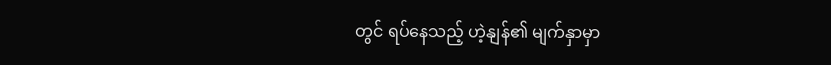တွင် ရပ်နေသည့် ဟဲ့နျန်၏ မျက်နှာမှာ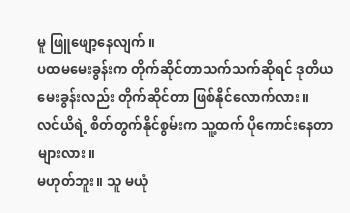မူ ဖြူဖျော့နေလျက်။
ပထမမေးခွန်းက တိုက်ဆိုင်တာသက်သက်ဆိုရင် ဒုတိယမေးခွန်းလည်း တိုက်ဆိုင်တာ ဖြစ်နိုင်လောက်လား။
လင်ယိရဲ့ စိတ်တွက်နိုင်စွမ်းက သူ့ထက် ပိုကောင်းနေတာများလား။
မဟုတ်ဘူး။ သူ မယုံ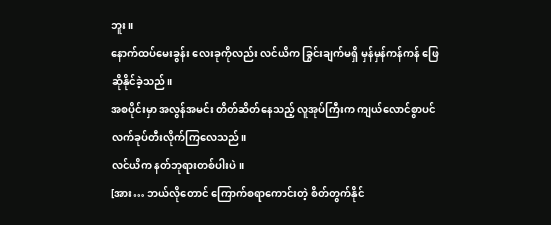ဘူး။
နောက်ထပ်မေးခွန်း လေးခုကိုလည်း လင်ယိက ခြွင်းချက်မရှိ မှန်မှန်ကန်ကန် ဖြေဆိုနိုင်ခဲ့သည်။
အစပိုင်းမှာ အလွန်အမင်း တိတ်ဆိတ်နေသည့် လူအုပ်ကြီးက ကျယ်လောင်စွာပင် လက်ခုပ်တီးလိုက်ကြလေသည်။
လင်ယိက နတ်ဘုရားတစ်ပါးပဲ။
[အား… ဘယ်လိုတောင် ကြောက်စရာကောင်းတဲ့ စိတ်တွက်နိုင်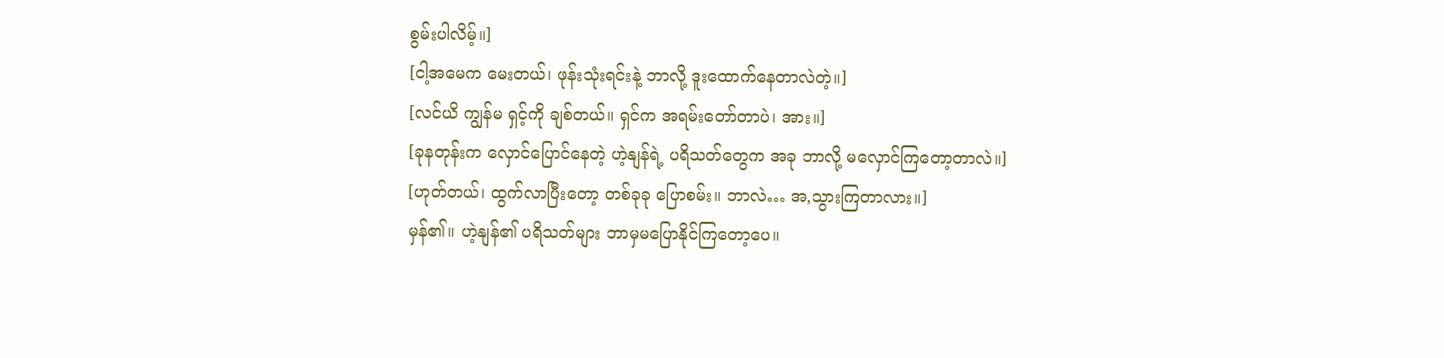စွမ်းပါလိမ့်။]
[ငါ့အမေက မေးတယ်၊ ဖုန်းသုံးရင်းနဲ့ ဘာလို့ ဒူးထောက်နေတာလဲတဲ့။]
[လင်ယိ ကျွန်မ ရှင့်ကို ချစ်တယ်။ ရှင်က အရမ်းတော်တာပဲ၊ အား။]
[ခုနတုန်းက လှောင်ပြောင်နေတဲ့ ဟဲ့နျန်ရဲ့ ပရိသတ်တွေက အခု ဘာလို့ မလှောင်ကြတော့တာလဲ။]
[ဟုတ်တယ်၊ ထွက်လာပြီးတော့ တစ်ခုခု ပြောစမ်း။ ဘာလဲ… အ,သွားကြတာလား။]
မှန်၏။ ဟဲ့နျန်၏ ပရိသတ်များ ဘာမှမပြောနိုင်ကြတော့ပေ။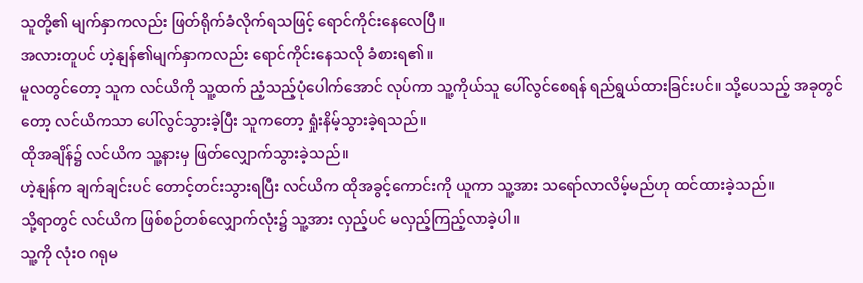သူတို့၏ မျက်နှာကလည်း ဖြတ်ရိုက်ခံလိုက်ရသဖြင့် ရောင်ကိုင်းနေလေပြီ။
အလားတူပင် ဟဲ့နျန်၏မျက်နှာကလည်း ရောင်ကိုင်းနေသလို ခံစားရ၏။
မူလတွင်တော့ သူက လင်ယိကို သူ့ထက် ညံ့သည့်ပုံပေါက်အောင် လုပ်ကာ သူ့ကိုယ်သူ ပေါ်လွင်စေရန် ရည်ရွယ်ထားခြင်းပင်။ သို့ပေသည့် အခုတွင်တော့ လင်ယိကသာ ပေါ်လွင်သွားခဲ့ပြီး သူကတော့ ရှုံးနိမ့်သွားခဲ့ရသည်။
ထိုအချိန်၌ လင်ယိက သူ့နားမှ ဖြတ်လျှောက်သွားခဲ့သည်။
ဟဲ့နျန်က ချက်ချင်းပင် တောင့်တင်းသွားရပြီး လင်ယိက ထိုအခွင့်ကောင်းကို ယူကာ သူ့အား သရော်လာလိမ့်မည်ဟု ထင်ထားခဲ့သည်။
သို့ရာတွင် လင်ယိက ဖြစ်စဉ်တစ်လျှောက်လုံး၌ သူ့အား လှည့်ပင် မလှည့်ကြည့်လာခဲ့ပါ။
သူ့ကို လုံးဝ ဂရုမ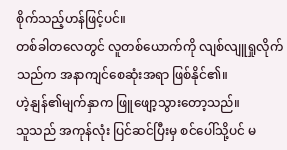စိုက်သည့်ဟန်ဖြင့်ပင်။
တစ်ခါတလေတွင် လူတစ်ယောက်ကို လျစ်လျူရှုလိုက်သည်က အနာကျင်စေဆုံးအရာ ဖြစ်နိုင်၏။
ဟဲ့နျန်၏မျက်နှာက ဖြူဖျော့သွားတော့သည်။
သူသည် အကုန်လုံး ပြင်ဆင်ပြီးမှ စင်ပေါ်သို့ပင် မ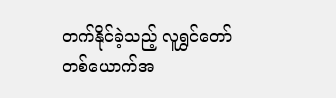တက်နိုင်ခဲ့သည့် လူရွှင်တော်တစ်ယောက်အ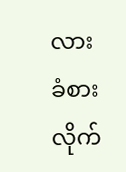လား ခံစားလိုက်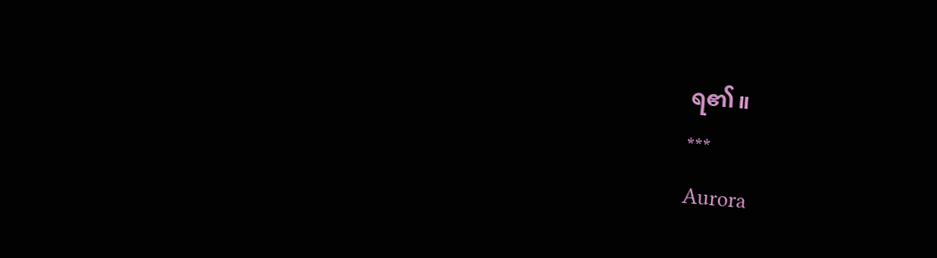ရ၏။
***
Aurora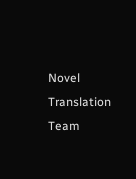Novel Translation Team